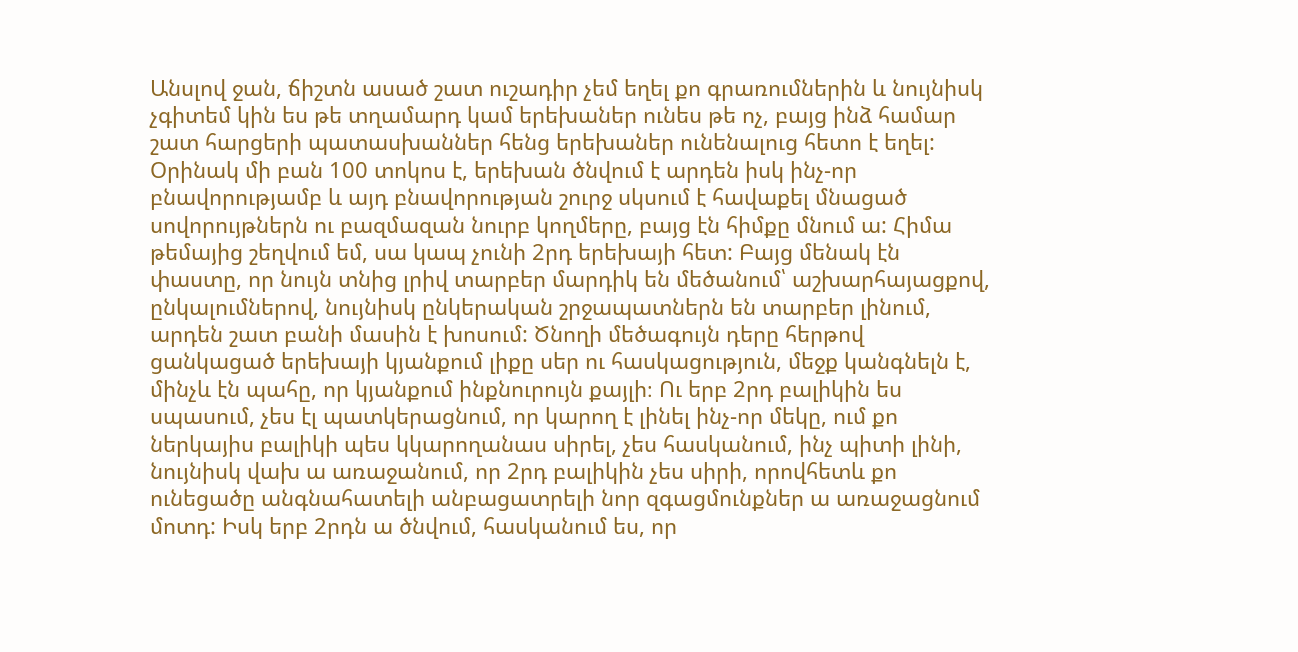Անսլով ջան, ճիշտն ասած շատ ուշադիր չեմ եղել քո գրառումներին և նույնիսկ չգիտեմ կին ես թե տղամարդ կամ երեխաներ ունես թե ոչ, բայց ինձ համար շատ հարցերի պատասխաններ հենց երեխաներ ունենալուց հետո է եղել: Օրինակ մի բան 100 տոկոս է, երեխան ծնվում է արդեն իսկ ինչ-որ բնավորությամբ և այդ բնավորության շուրջ սկսում է հավաքել մնացած սովորույթներն ու բազմազան նուրբ կողմերը, բայց էն հիմքը մնում ա: Հիմա թեմայից շեղվում եմ, սա կապ չունի 2րդ երեխայի հետ: Բայց մենակ էն փաստը, որ նույն տնից լրիվ տարբեր մարդիկ են մեծանում՝ աշխարհայացքով, ընկալումներով, նույնիսկ ընկերական շրջապատներն են տարբեր լինում, արդեն շատ բանի մասին է խոսում: Ծնողի մեծագույն դերը հերթով ցանկացած երեխայի կյանքում լիքը սեր ու հասկացություն, մեջք կանգնելն է, մինչև էն պահը, որ կյանքում ինքնուրույն քայլի։ Ու երբ 2րդ բալիկին ես սպասում, չես էլ պատկերացնում, որ կարող է լինել ինչ-որ մեկը, ում քո ներկայիս բալիկի պես կկարողանաս սիրել, չես հասկանում, ինչ պիտի լինի, նույնիսկ վախ ա առաջանում, որ 2րդ բալիկին չես սիրի, որովհետև քո ունեցածը անգնահատելի անբացատրելի նոր զգացմունքներ ա առաջացնում մոտդ: Իսկ երբ 2րդն ա ծնվում, հասկանում ես, որ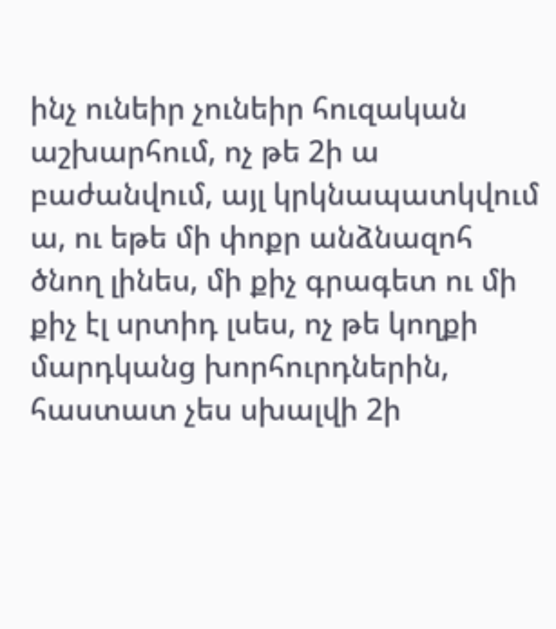ինչ ունեիր չունեիր հուզական աշխարհում, ոչ թե 2ի ա բաժանվում, այլ կրկնապատկվում ա, ու եթե մի փոքր անձնազոհ ծնող լինես, մի քիչ գրագետ ու մի քիչ էլ սրտիդ լսես, ոչ թե կողքի մարդկանց խորհուրդներին, հաստատ չես սխալվի 2ի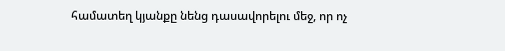համատեղ կյանքը նենց դասավորելու մեջ, որ ոչ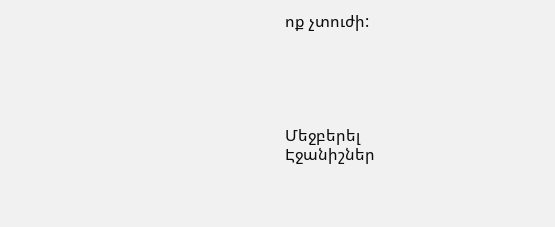ոք չտուժի:





Մեջբերել
Էջանիշներ